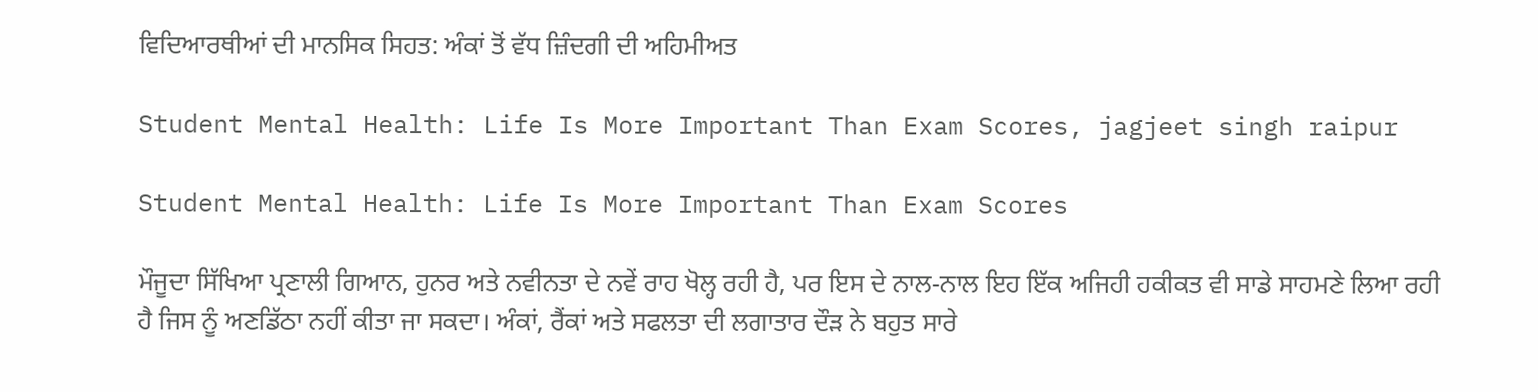ਵਿਦਿਆਰਥੀਆਂ ਦੀ ਮਾਨਸਿਕ ਸਿਹਤ: ਅੰਕਾਂ ਤੋਂ ਵੱਧ ਜ਼ਿੰਦਗੀ ਦੀ ਅਹਿਮੀਅਤ

Student Mental Health: Life Is More Important Than Exam Scores, jagjeet singh raipur

Student Mental Health: Life Is More Important Than Exam Scores

ਮੌਜੂਦਾ ਸਿੱਖਿਆ ਪ੍ਰਣਾਲੀ ਗਿਆਨ, ਹੁਨਰ ਅਤੇ ਨਵੀਨਤਾ ਦੇ ਨਵੇਂ ਰਾਹ ਖੋਲ੍ਹ ਰਹੀ ਹੈ, ਪਰ ਇਸ ਦੇ ਨਾਲ-ਨਾਲ ਇਹ ਇੱਕ ਅਜਿਹੀ ਹਕੀਕਤ ਵੀ ਸਾਡੇ ਸਾਹਮਣੇ ਲਿਆ ਰਹੀ ਹੈ ਜਿਸ ਨੂੰ ਅਣਡਿੱਠਾ ਨਹੀਂ ਕੀਤਾ ਜਾ ਸਕਦਾ। ਅੰਕਾਂ, ਰੈਂਕਾਂ ਅਤੇ ਸਫਲਤਾ ਦੀ ਲਗਾਤਾਰ ਦੌੜ ਨੇ ਬਹੁਤ ਸਾਰੇ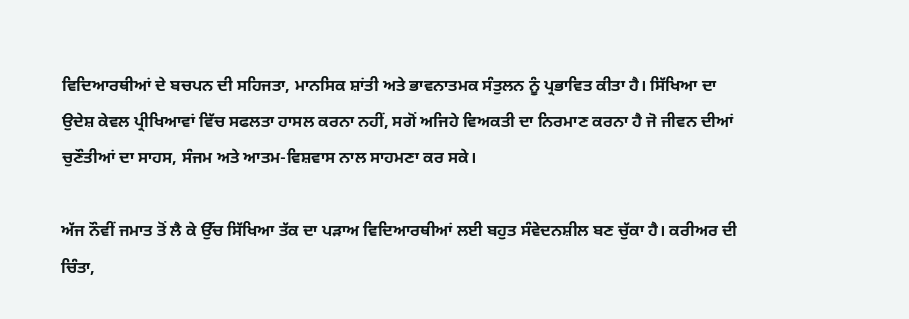ਵਿਦਿਆਰਥੀਆਂ ਦੇ ਬਚਪਨ ਦੀ ਸਹਿਜਤਾ, ਮਾਨਸਿਕ ਸ਼ਾਂਤੀ ਅਤੇ ਭਾਵਨਾਤਮਕ ਸੰਤੁਲਨ ਨੂੰ ਪ੍ਰਭਾਵਿਤ ਕੀਤਾ ਹੈ। ਸਿੱਖਿਆ ਦਾ ਉਦੇਸ਼ ਕੇਵਲ ਪ੍ਰੀਖਿਆਵਾਂ ਵਿੱਚ ਸਫਲਤਾ ਹਾਸਲ ਕਰਨਾ ਨਹੀਂ, ਸਗੋਂ ਅਜਿਹੇ ਵਿਅਕਤੀ ਦਾ ਨਿਰਮਾਣ ਕਰਨਾ ਹੈ ਜੋ ਜੀਵਨ ਦੀਆਂ ਚੁਣੌਤੀਆਂ ਦਾ ਸਾਹਸ, ਸੰਜਮ ਅਤੇ ਆਤਮ-ਵਿਸ਼ਵਾਸ ਨਾਲ ਸਾਹਮਣਾ ਕਰ ਸਕੇ।

ਅੱਜ ਨੌਵੀਂ ਜਮਾਤ ਤੋਂ ਲੈ ਕੇ ਉੱਚ ਸਿੱਖਿਆ ਤੱਕ ਦਾ ਪੜਾਅ ਵਿਦਿਆਰਥੀਆਂ ਲਈ ਬਹੁਤ ਸੰਵੇਦਨਸ਼ੀਲ ਬਣ ਚੁੱਕਾ ਹੈ। ਕਰੀਅਰ ਦੀ ਚਿੰਤਾ,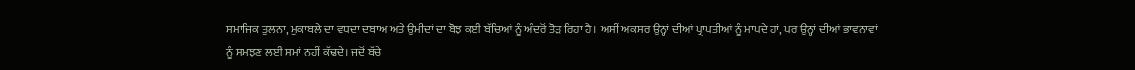ਸਮਾਜਿਕ ਤੁਲਨਾ, ਮੁਕਾਬਲੇ ਦਾ ਵਧਦਾ ਦਬਾਅ ਅਤੇ ਉਮੀਦਾਂ ਦਾ ਬੋਝ ਕਈ ਬੱਚਿਆਂ ਨੂੰ ਅੰਦਰੋਂ ਤੋੜ ਰਿਹਾ ਹੈ। ਅਸੀਂ ਅਕਸਰ ਉਨ੍ਹਾਂ ਦੀਆਂ ਪ੍ਰਾਪਤੀਆਂ ਨੂੰ ਮਾਪਦੇ ਹਾਂ, ਪਰ ਉਨ੍ਹਾਂ ਦੀਆਂ ਭਾਵਨਾਵਾਂ ਨੂੰ ਸਮਝਣ ਲਈ ਸਮਾਂ ਨਹੀਂ ਕੱਢਦੇ। ਜਦੋਂ ਬੱਚੇ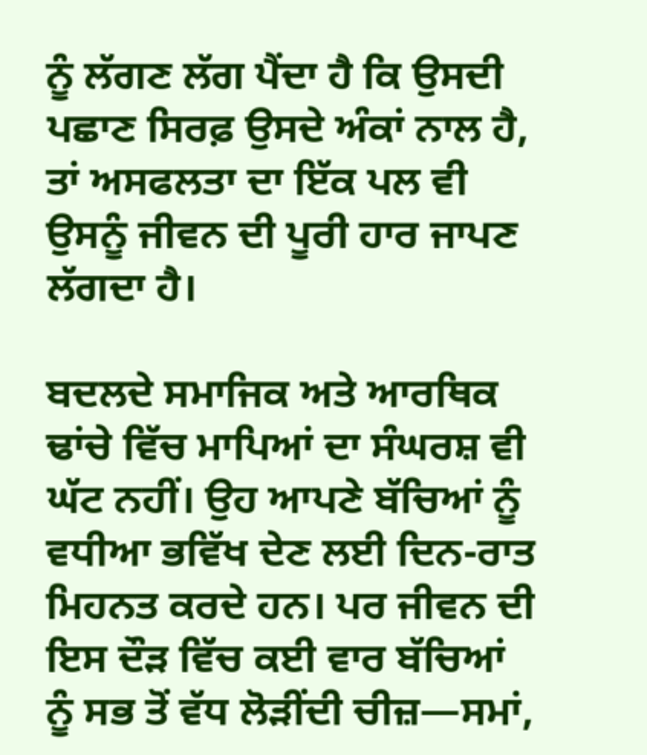ਨੂੰ ਲੱਗਣ ਲੱਗ ਪੈਂਦਾ ਹੈ ਕਿ ਉਸਦੀ ਪਛਾਣ ਸਿਰਫ਼ ਉਸਦੇ ਅੰਕਾਂ ਨਾਲ ਹੈ, ਤਾਂ ਅਸਫਲਤਾ ਦਾ ਇੱਕ ਪਲ ਵੀ ਉਸਨੂੰ ਜੀਵਨ ਦੀ ਪੂਰੀ ਹਾਰ ਜਾਪਣ ਲੱਗਦਾ ਹੈ।

ਬਦਲਦੇ ਸਮਾਜਿਕ ਅਤੇ ਆਰਥਿਕ ਢਾਂਚੇ ਵਿੱਚ ਮਾਪਿਆਂ ਦਾ ਸੰਘਰਸ਼ ਵੀ ਘੱਟ ਨਹੀਂ। ਉਹ ਆਪਣੇ ਬੱਚਿਆਂ ਨੂੰ ਵਧੀਆ ਭਵਿੱਖ ਦੇਣ ਲਈ ਦਿਨ-ਰਾਤ ਮਿਹਨਤ ਕਰਦੇ ਹਨ। ਪਰ ਜੀਵਨ ਦੀ ਇਸ ਦੌੜ ਵਿੱਚ ਕਈ ਵਾਰ ਬੱਚਿਆਂ ਨੂੰ ਸਭ ਤੋਂ ਵੱਧ ਲੋੜੀਂਦੀ ਚੀਜ਼—ਸਮਾਂ,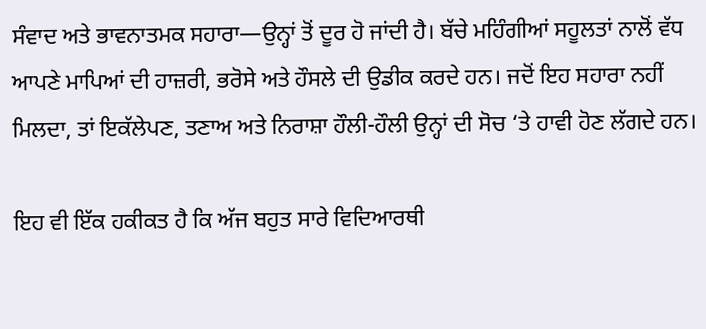ਸੰਵਾਦ ਅਤੇ ਭਾਵਨਾਤਮਕ ਸਹਾਰਾ—ਉਨ੍ਹਾਂ ਤੋਂ ਦੂਰ ਹੋ ਜਾਂਦੀ ਹੈ। ਬੱਚੇ ਮਹਿੰਗੀਆਂ ਸਹੂਲਤਾਂ ਨਾਲੋਂ ਵੱਧ ਆਪਣੇ ਮਾਪਿਆਂ ਦੀ ਹਾਜ਼ਰੀ, ਭਰੋਸੇ ਅਤੇ ਹੌਸਲੇ ਦੀ ਉਡੀਕ ਕਰਦੇ ਹਨ। ਜਦੋਂ ਇਹ ਸਹਾਰਾ ਨਹੀਂ ਮਿਲਦਾ, ਤਾਂ ਇਕੱਲੇਪਣ, ਤਣਾਅ ਅਤੇ ਨਿਰਾਸ਼ਾ ਹੌਲੀ-ਹੌਲੀ ਉਨ੍ਹਾਂ ਦੀ ਸੋਚ ‘ਤੇ ਹਾਵੀ ਹੋਣ ਲੱਗਦੇ ਹਨ।

ਇਹ ਵੀ ਇੱਕ ਹਕੀਕਤ ਹੈ ਕਿ ਅੱਜ ਬਹੁਤ ਸਾਰੇ ਵਿਦਿਆਰਥੀ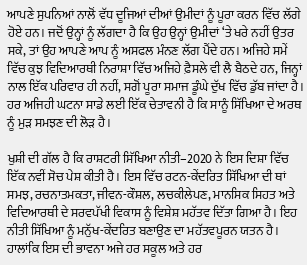ਆਪਣੇ ਸੁਪਨਿਆਂ ਨਾਲੋਂ ਵੱਧ ਦੂਜਿਆਂ ਦੀਆਂ ਉਮੀਦਾਂ ਨੂੰ ਪੂਰਾ ਕਰਨ ਵਿੱਚ ਲੱਗੇ ਹੋਏ ਹਨ। ਜਦੋਂ ਉਨ੍ਹਾਂ ਨੂੰ ਲੱਗਦਾ ਹੈ ਕਿ ਉਹ ਉਨ੍ਹਾਂ ਉਮੀਦਾਂ ‘ਤੇ ਖਰੇ ਨਹੀਂ ਉਤਰ ਸਕੇ, ਤਾਂ ਉਹ ਆਪਣੇ ਆਪ ਨੂੰ ਅਸਫਲ ਮੰਨਣ ਲੱਗ ਪੈਂਦੇ ਹਨ। ਅਜਿਹੇ ਸਮੇਂ ਵਿੱਚ ਕੁਝ ਵਿਦਿਆਰਥੀ ਨਿਰਾਸ਼ਾ ਵਿੱਚ ਅਜਿਹੇ ਫ਼ੈਸਲੇ ਵੀ ਲੈ ਬੈਠਦੇ ਹਨ, ਜਿਨ੍ਹਾਂ ਨਾਲ ਇੱਕ ਪਰਿਵਾਰ ਹੀ ਨਹੀਂ, ਸਗੋਂ ਪੂਰਾ ਸਮਾਜ ਡੂੰਘੇ ਦੁੱਖ ਵਿੱਚ ਡੁੱਬ ਜਾਂਦਾ ਹੈ। ਹਰ ਅਜਿਹੀ ਘਟਨਾ ਸਾਡੇ ਲਈ ਇੱਕ ਚੇਤਾਵਨੀ ਹੈ ਕਿ ਸਾਨੂੰ ਸਿੱਖਿਆ ਦੇ ਅਰਥ ਨੂੰ ਮੁੜ ਸਮਝਣ ਦੀ ਲੋੜ ਹੈ।

ਖੁਸ਼ੀ ਦੀ ਗੱਲ ਹੈ ਕਿ ਰਾਸ਼ਟਰੀ ਸਿੱਖਿਆ ਨੀਤੀ–2020 ਨੇ ਇਸ ਦਿਸ਼ਾ ਵਿੱਚ ਇੱਕ ਨਵੀਂ ਸੋਚ ਪੇਸ਼ ਕੀਤੀ ਹੈ। ਇਸ ਵਿੱਚ ਰਟਨ-ਕੇਂਦਰਿਤ ਸਿੱਖਿਆ ਦੀ ਥਾਂ ਸਮਝ, ਰਚਨਾਤਮਕਤਾ, ਜੀਵਨ-ਕੌਸ਼ਲ, ਲਚਕੀਲੇਪਣ, ਮਾਨਸਿਕ ਸਿਹਤ ਅਤੇ ਵਿਦਿਆਰਥੀ ਦੇ ਸਰਵਪੱਖੀ ਵਿਕਾਸ ਨੂੰ ਵਿਸ਼ੇਸ਼ ਮਹੱਤਵ ਦਿੱਤਾ ਗਿਆ ਹੈ। ਇਹ ਨੀਤੀ ਸਿੱਖਿਆ ਨੂੰ ਮਨੁੱਖ-ਕੇਂਦਰਿਤ ਬਣਾਉਣ ਦਾ ਮਹੱਤਵਪੂਰਨ ਯਤਨ ਹੈ। ਹਾਲਾਂਕਿ ਇਸ ਦੀ ਭਾਵਨਾ ਅਜੇ ਹਰ ਸਕੂਲ ਅਤੇ ਹਰ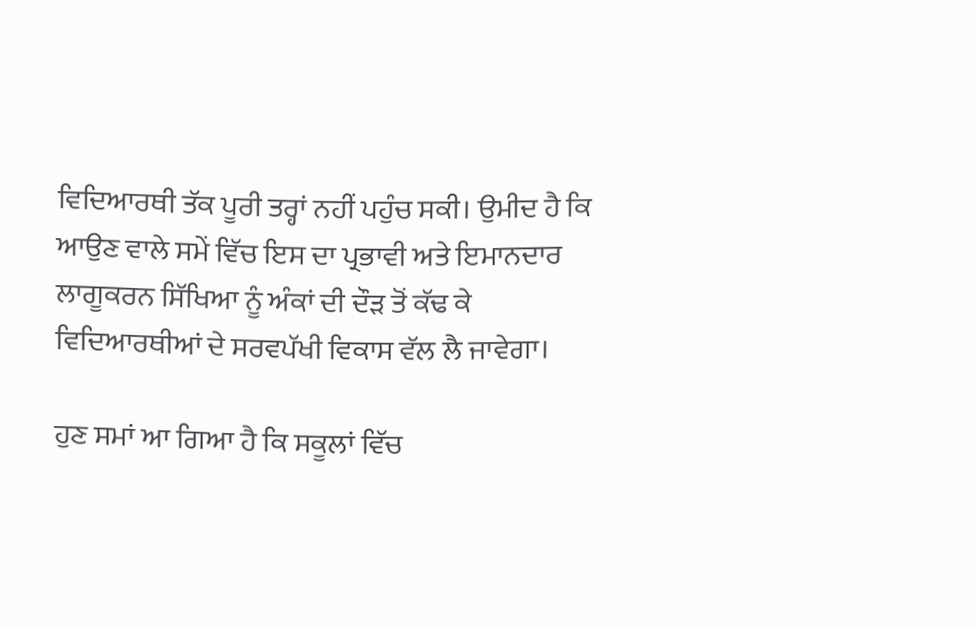ਵਿਦਿਆਰਥੀ ਤੱਕ ਪੂਰੀ ਤਰ੍ਹਾਂ ਨਹੀਂ ਪਹੁੰਚ ਸਕੀ। ਉਮੀਦ ਹੈ ਕਿ ਆਉਣ ਵਾਲੇ ਸਮੇਂ ਵਿੱਚ ਇਸ ਦਾ ਪ੍ਰਭਾਵੀ ਅਤੇ ਇਮਾਨਦਾਰ ਲਾਗੂਕਰਨ ਸਿੱਖਿਆ ਨੂੰ ਅੰਕਾਂ ਦੀ ਦੌੜ ਤੋਂ ਕੱਢ ਕੇ ਵਿਦਿਆਰਥੀਆਂ ਦੇ ਸਰਵਪੱਖੀ ਵਿਕਾਸ ਵੱਲ ਲੈ ਜਾਵੇਗਾ।

ਹੁਣ ਸਮਾਂ ਆ ਗਿਆ ਹੈ ਕਿ ਸਕੂਲਾਂ ਵਿੱਚ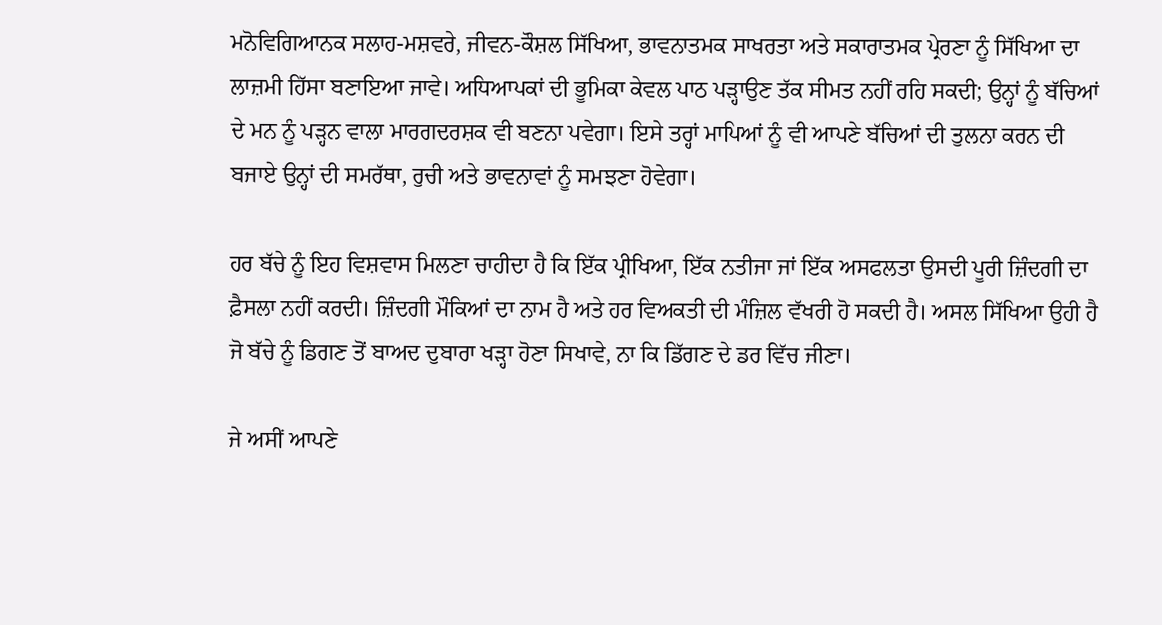ਮਨੋਵਿਗਿਆਨਕ ਸਲਾਹ-ਮਸ਼ਵਰੇ, ਜੀਵਨ-ਕੌਸ਼ਲ ਸਿੱਖਿਆ, ਭਾਵਨਾਤਮਕ ਸਾਖਰਤਾ ਅਤੇ ਸਕਾਰਾਤਮਕ ਪ੍ਰੇਰਣਾ ਨੂੰ ਸਿੱਖਿਆ ਦਾ ਲਾਜ਼ਮੀ ਹਿੱਸਾ ਬਣਾਇਆ ਜਾਵੇ। ਅਧਿਆਪਕਾਂ ਦੀ ਭੂਮਿਕਾ ਕੇਵਲ ਪਾਠ ਪੜ੍ਹਾਉਣ ਤੱਕ ਸੀਮਤ ਨਹੀਂ ਰਹਿ ਸਕਦੀ; ਉਨ੍ਹਾਂ ਨੂੰ ਬੱਚਿਆਂ ਦੇ ਮਨ ਨੂੰ ਪੜ੍ਹਨ ਵਾਲਾ ਮਾਰਗਦਰਸ਼ਕ ਵੀ ਬਣਨਾ ਪਵੇਗਾ। ਇਸੇ ਤਰ੍ਹਾਂ ਮਾਪਿਆਂ ਨੂੰ ਵੀ ਆਪਣੇ ਬੱਚਿਆਂ ਦੀ ਤੁਲਨਾ ਕਰਨ ਦੀ ਬਜਾਏ ਉਨ੍ਹਾਂ ਦੀ ਸਮਰੱਥਾ, ਰੁਚੀ ਅਤੇ ਭਾਵਨਾਵਾਂ ਨੂੰ ਸਮਝਣਾ ਹੋਵੇਗਾ।

ਹਰ ਬੱਚੇ ਨੂੰ ਇਹ ਵਿਸ਼ਵਾਸ ਮਿਲਣਾ ਚਾਹੀਦਾ ਹੈ ਕਿ ਇੱਕ ਪ੍ਰੀਖਿਆ, ਇੱਕ ਨਤੀਜਾ ਜਾਂ ਇੱਕ ਅਸਫਲਤਾ ਉਸਦੀ ਪੂਰੀ ਜ਼ਿੰਦਗੀ ਦਾ ਫ਼ੈਸਲਾ ਨਹੀਂ ਕਰਦੀ। ਜ਼ਿੰਦਗੀ ਮੌਕਿਆਂ ਦਾ ਨਾਮ ਹੈ ਅਤੇ ਹਰ ਵਿਅਕਤੀ ਦੀ ਮੰਜ਼ਿਲ ਵੱਖਰੀ ਹੋ ਸਕਦੀ ਹੈ। ਅਸਲ ਸਿੱਖਿਆ ਉਹੀ ਹੈ ਜੋ ਬੱਚੇ ਨੂੰ ਡਿਗਣ ਤੋਂ ਬਾਅਦ ਦੁਬਾਰਾ ਖੜ੍ਹਾ ਹੋਣਾ ਸਿਖਾਵੇ, ਨਾ ਕਿ ਡਿੱਗਣ ਦੇ ਡਰ ਵਿੱਚ ਜੀਣਾ।

ਜੇ ਅਸੀਂ ਆਪਣੇ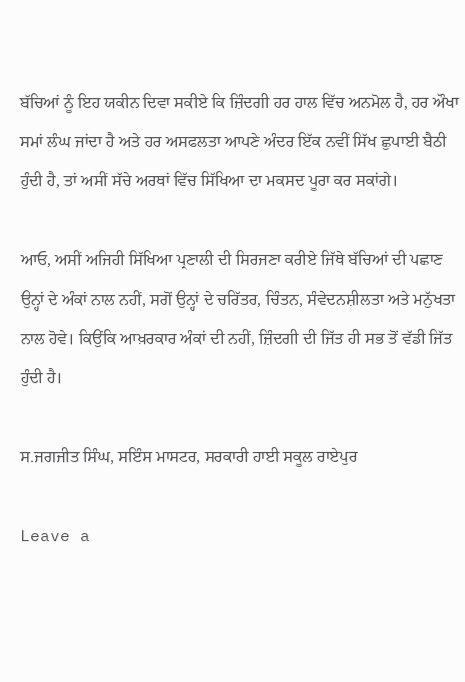ਬੱਚਿਆਂ ਨੂੰ ਇਹ ਯਕੀਨ ਦਿਵਾ ਸਕੀਏ ਕਿ ਜ਼ਿੰਦਗੀ ਹਰ ਹਾਲ ਵਿੱਚ ਅਨਮੋਲ ਹੈ, ਹਰ ਔਖਾ ਸਮਾਂ ਲੰਘ ਜਾਂਦਾ ਹੈ ਅਤੇ ਹਰ ਅਸਫਲਤਾ ਆਪਣੇ ਅੰਦਰ ਇੱਕ ਨਵੀਂ ਸਿੱਖ ਛੁਪਾਈ ਬੈਠੀ ਹੁੰਦੀ ਹੈ, ਤਾਂ ਅਸੀਂ ਸੱਚੇ ਅਰਥਾਂ ਵਿੱਚ ਸਿੱਖਿਆ ਦਾ ਮਕਸਦ ਪੂਰਾ ਕਰ ਸਕਾਂਗੇ।

ਆਓ, ਅਸੀਂ ਅਜਿਹੀ ਸਿੱਖਿਆ ਪ੍ਰਣਾਲੀ ਦੀ ਸਿਰਜਣਾ ਕਰੀਏ ਜਿੱਥੇ ਬੱਚਿਆਂ ਦੀ ਪਛਾਣ ਉਨ੍ਹਾਂ ਦੇ ਅੰਕਾਂ ਨਾਲ ਨਹੀਂ, ਸਗੋਂ ਉਨ੍ਹਾਂ ਦੇ ਚਰਿੱਤਰ, ਚਿੰਤਨ, ਸੰਵੇਦਨਸ਼ੀਲਤਾ ਅਤੇ ਮਨੁੱਖਤਾ ਨਾਲ ਹੋਵੇ। ਕਿਉਂਕਿ ਆਖ਼ਰਕਾਰ ਅੰਕਾਂ ਦੀ ਨਹੀਂ, ਜ਼ਿੰਦਗੀ ਦੀ ਜਿੱਤ ਹੀ ਸਭ ਤੋਂ ਵੱਡੀ ਜਿੱਤ ਹੁੰਦੀ ਹੈ।

ਸ.ਜਗਜੀਤ ਸਿੰਘ, ਸਇੰਸ ਮਾਸਟਰ, ਸਰਕਾਰੀ ਹਾਈ ਸਕੂਲ ਰਾਏਪੁਰ

Leave a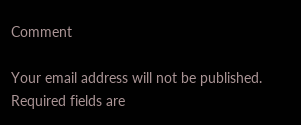Comment

Your email address will not be published. Required fields are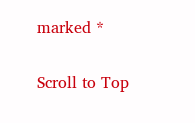marked *

Scroll to Top